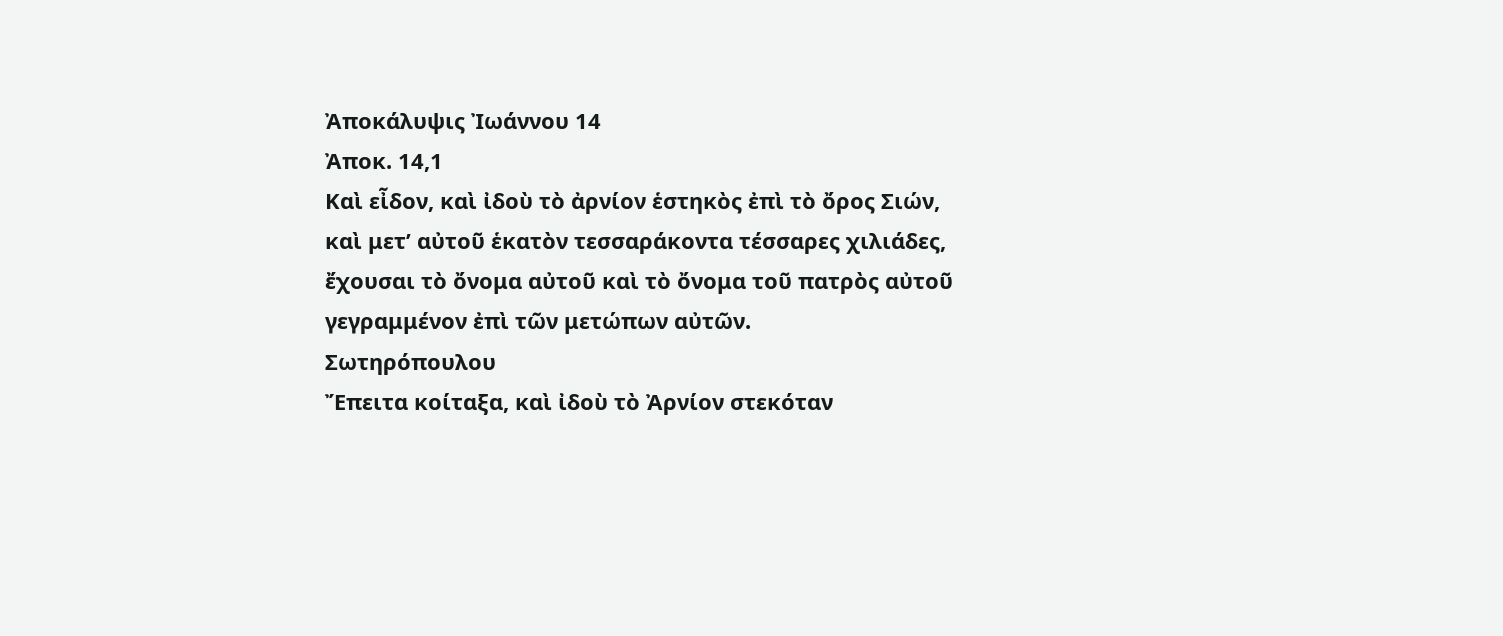Ἀποκάλυψις Ἰωάννου 14
Ἀποκ. 14,1
Καὶ εἶδον, καὶ ἰδοὺ τὸ ἀρνίον ἑστηκὸς ἐπὶ τὸ ὄρος Σιών, καὶ μετ’ αὐτοῦ ἑκατὸν τεσσαράκοντα τέσσαρες χιλιάδες, ἔχουσαι τὸ ὄνομα αὐτοῦ καὶ τὸ ὄνομα τοῦ πατρὸς αὐτοῦ γεγραμμένον ἐπὶ τῶν μετώπων αὐτῶν.
Σωτηρόπουλου
Ἔπειτα κοίταξα, καὶ ἰδοὺ τὸ Ἀρνίον στεκόταν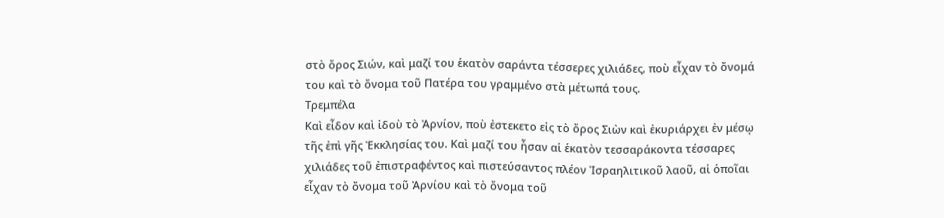στὸ ὄρος Σιών, καὶ μαζί του ἑκατὸν σαράντα τέσσερες χιλιάδες, ποὺ εἶχαν τὸ ὄνομά του καὶ τὸ ὄνομα τοῦ Πατέρα του γραμμένο στὰ μέτωπά τους.
Τρεμπέλα
Καὶ εἶδον καὶ ἰδοὺ τὸ Ἀρνίον, ποὺ ἐστεκετο εἰς τὸ ὄρος Σιὼν καὶ ἐκυριάρχει ἐν μέσῳ τῆς ἐπὶ γῆς Ἐκκλησίας του. Καὶ μαζί του ἦσαν αἱ ἑκατὸν τεσσαράκοντα τέσσαρες χιλιάδες τοῦ ἐπιστραφέντος καὶ πιστεύσαντος πλέον Ἰσραηλιτικοῦ λαοῦ, αἱ ὁποῖαι εἶχαν τὸ ὄνομα τοῦ Ἀρνίου καὶ τὸ ὄνομα τοῦ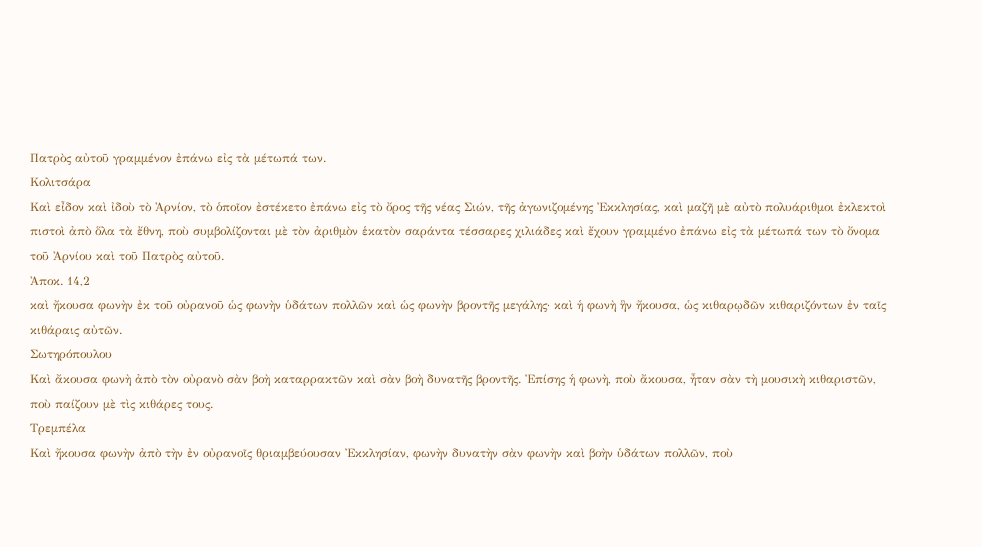Πατρὸς αὐτοῦ γραμμένον ἐπάνω εἰς τὰ μέτωπά των.
Κολιτσάρα
Καὶ εἶδον καὶ ἰδοὺ τὸ Ἀρνίον, τὸ ὁποῖον ἐστέκετο ἐπάνω εἰς τὸ ὄρος τῆς νέας Σιών, τῆς ἀγωνιζομένης Ἐκκλησίας, καὶ μαζῆ μὲ αὐτὸ πολυάριθμοι ἐκλεκτοὶ πιστοὶ ἀπὸ ὅλα τὰ ἔθνη, ποὺ συμβολίζονται μὲ τὸν ἀριθμὸν ἑκατὸν σαράντα τέσσαρες χιλιάδες καὶ ἔχουν γραμμένο ἐπάνω εἰς τὰ μέτωπά των τὸ ὄνομα τοῦ Ἀρνίου καὶ τοῦ Πατρὸς αὐτοῦ.
Ἀποκ. 14,2
καὶ ἤκουσα φωνὴν ἐκ τοῦ οὐρανοῦ ὡς φωνὴν ὑδάτων πολλῶν καὶ ὡς φωνὴν βροντῆς μεγάλης· καὶ ἡ φωνὴ ἣν ἤκουσα, ὡς κιθαρῳδῶν κιθαριζόντων ἐν ταῖς κιθάραις αὐτῶν.
Σωτηρόπουλου
Καὶ ἄκουσα φωνὴ ἀπὸ τὸν οὐρανὸ σὰν βοὴ καταρρακτῶν καὶ σὰν βοὴ δυνατῆς βροντῆς. Ἐπίσης ἡ φωνὴ, ποὺ ἄκουσα, ἦταν σὰν τὴ μουσικὴ κιθαριστῶν, ποὺ παίζουν μὲ τὶς κιθάρες τους.
Τρεμπέλα
Καὶ ἤκουσα φωνὴν ἀπὸ τὴν ἐν οὐρανοῖς θριαμβεύουσαν Ἐκκλησίαν, φωνὴν δυνατὴν σὰν φωνὴν καὶ βοὴν ὑδάτων πολλῶν, ποὺ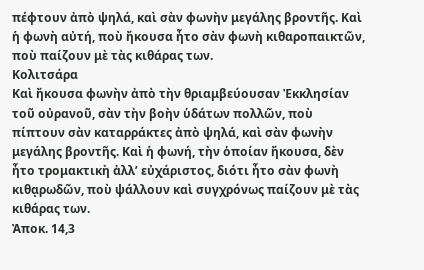πέφτουν ἀπὸ ψηλά, καὶ σὰν φωνὴν μεγάλης βροντῆς. Καὶ ἡ φωνὴ αὐτή, ποὺ ἤκουσα ἦτο σὰν φωνὴ κιθαροπαικτῶν, ποὺ παίζουν μὲ τὰς κιθάρας των.
Κολιτσάρα
Καὶ ἤκουσα φωνὴν ἀπὸ τὴν θριαμβεύουσαν Ἐκκλησίαν τοῦ οὐρανοῦ, σὰν τὴν βοὴν ὑδάτων πολλῶν, ποὺ πίπτουν σὰν καταρράκτες ἀπὸ ψηλά, καὶ σὰν φωνὴν μεγάλης βροντῆς. Καὶ ἡ φωνή, τὴν ὁποίαν ἤκουσα, δὲν ἦτο τρομακτικὴ ἀλλ’ εὐχάριστος, διότι ἦτο σὰν φωνὴ κιθᾳρωδῶν, ποὺ ψάλλουν καὶ συγχρόνως παίζουν μὲ τὰς κιθάρας των.
Ἀποκ. 14,3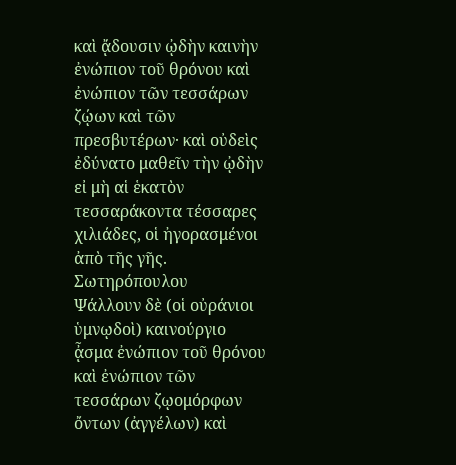καὶ ᾄδουσιν ᾠδὴν καινὴν ἐνώπιον τοῦ θρόνου καὶ ἐνώπιον τῶν τεσσάρων ζῴων καὶ τῶν πρεσβυτέρων· καὶ οὐδεὶς ἐδύνατο μαθεῖν τὴν ᾠδὴν εἰ μὴ αἱ ἑκατὸν τεσσαράκοντα τέσσαρες χιλιάδες, οἱ ἠγορασμένοι ἀπὸ τῆς γῆς.
Σωτηρόπουλου
Ψάλλουν δὲ (οἱ οὐράνιοι ὑμνῳδοὶ) καινούργιο ᾆσμα ἐνώπιον τοῦ θρόνου καὶ ἐνώπιον τῶν τεσσάρων ζῳομόρφων ὄντων (ἀγγέλων) καὶ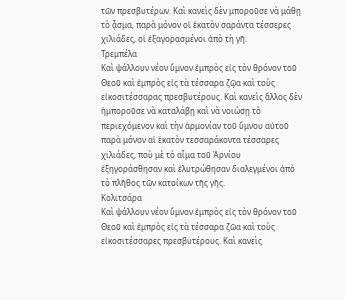τῶν πρεσβυτέρων. Καὶ κανεὶς δὲν μποροῦσε νὰ μάθῃ τὸ ᾆσμα, παρὰ μόνον οἱ ἑκατὸν σαράντα τέσσερες χιλιάδες, οἱ ἐξαγορασμένοι ἀπὸ τὴ γῆ.
Τρεμπέλα
Καὶ ψάλλουν νέον ὕμνον ἐμπρὸς εἰς τὸν θρόνον τοῦ Θεοῦ καὶ ἐμπρὸς εἰς τὰ τέσσαρα ζῷα καὶ τοὺς εἰκοσιτέσσαρας πρεσβυτέρους. Καὶ κανεὶς ἄλλος δὲν ἠμποροῦσε νὰ καταλάβῃ καὶ νὰ νοιώσῃ τὸ περιεχόμενον καὶ τὴν ἁρμονίαν τοῦ ὕμνου αὐτοῦ παρὰ μόνον αἱ ἑκατὸν τεσσαράκοντα τέσσαρες χιλιάδες, ποὺ μὲ τὸ αἷμα τοῦ Ἀρνίου ἐξηγοράσθησαν καὶ ἐλυτρώθησαν διαλεγμένοι ἀπὸ τὸ πλῆθος τῶν κατοίκων τῆς γῆς.
Κολιτσάρα
Καὶ ψάλλουν νέον ὕμνον ἐμπρὸς εἰς τὸν θρόνον τοῦ Θεοῦ καὶ ἐμπρὸς εἰς τὰ τέσσαρα ζῶα καὶ τοὺς εἰκοσιτέσσαρες πρεσβυτέρους. Καὶ κανεὶς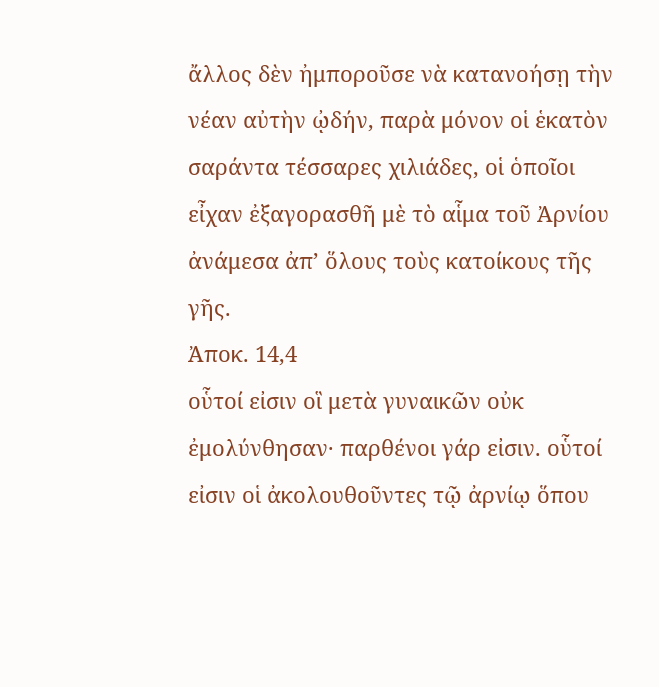ἄλλος δὲν ἠμποροῦσε νὰ κατανοήσῃ τὴν νέαν αὐτὴν ᾠδήν, παρὰ μόνον οἱ ἑκατὸν σαράντα τέσσαρες χιλιάδες, οἱ ὁποῖοι εἶχαν ἐξαγορασθῆ μὲ τὸ αἷμα τοῦ Ἀρνίου ἀνάμεσα ἀπ’ ὅλους τοὺς κατοίκους τῆς γῆς.
Ἀποκ. 14,4
οὗτοί εἰσιν οἳ μετὰ γυναικῶν οὐκ ἐμολύνθησαν· παρθένοι γάρ εἰσιν. οὗτοί εἰσιν οἱ ἀκολουθοῦντες τῷ ἀρνίῳ ὅπου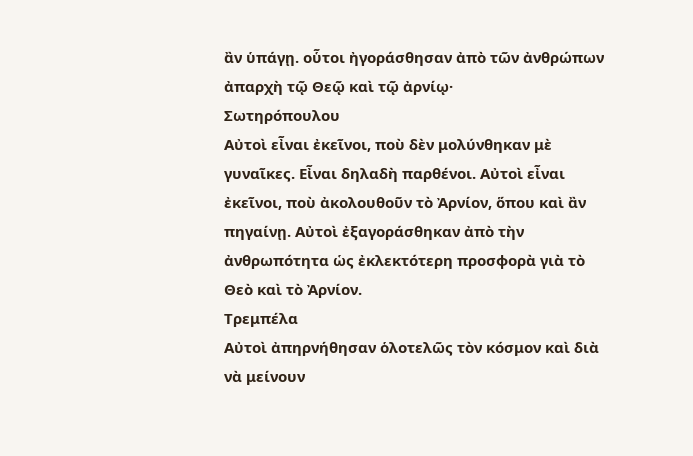ἂν ὑπάγῃ. οὗτοι ἠγοράσθησαν ἀπὸ τῶν ἀνθρώπων ἀπαρχὴ τῷ Θεῷ καὶ τῷ ἀρνίῳ·
Σωτηρόπουλου
Αὐτοὶ εἶναι ἐκεῖνοι, ποὺ δὲν μολύνθηκαν μὲ γυναῖκες. Εἶναι δηλαδὴ παρθένοι. Αὐτοὶ εἶναι ἐκεῖνοι, ποὺ ἀκολουθοῦν τὸ Ἀρνίον, ὅπου καὶ ἂν πηγαίνῃ. Αὐτοὶ ἐξαγοράσθηκαν ἀπὸ τὴν ἀνθρωπότητα ὡς ἐκλεκτότερη προσφορὰ γιὰ τὸ Θεὸ καὶ τὸ Ἀρνίον.
Τρεμπέλα
Αὐτοὶ ἀπηρνήθησαν ὁλοτελῶς τὸν κόσμον καὶ διὰ νὰ μείνουν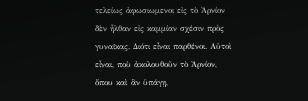τελείως ἀφωσιωμενοι εἰς τὸ Ἀρνίον δὲν ἦλθαν εἰς καμμίαν σχέσιν πρὸς γυναῖκας. Διότι εἶναι παρθένοι. Αὐτοὶ εἶναι, ποὺ ἀκολουθοῦν τὸ Ἀρνίον, ὅπου καὶ ἂν ὑπάγῃ,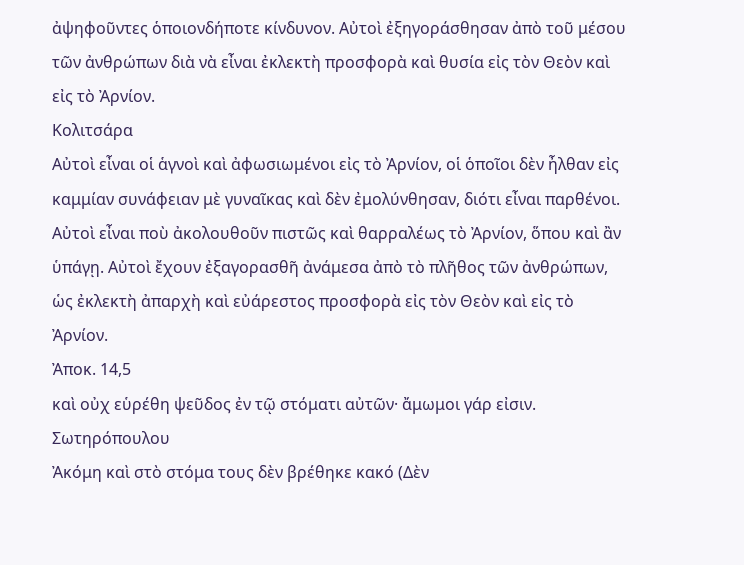ἀψηφοῦντες ὁποιονδήποτε κίνδυνον. Αὐτοὶ ἐξηγοράσθησαν ἀπὸ τοῦ μέσου τῶν ἀνθρώπων διὰ νὰ εἶναι ἐκλεκτὴ προσφορὰ καὶ θυσία εἰς τὸν Θεὸν καὶ εἰς τὸ Ἀρνίον.
Κολιτσάρα
Αὐτοὶ εἶναι οἱ ἁγνοὶ καὶ ἀφωσιωμένοι εἰς τὸ Ἀρνίον, οἱ ὁποῖοι δὲν ἦλθαν εἰς καμμίαν συνάφειαν μὲ γυναῖκας καὶ δὲν ἐμολύνθησαν, διότι εἶναι παρθένοι. Αὐτοὶ εἶναι ποὺ ἀκολουθοῦν πιστῶς καὶ θαρραλέως τὸ Ἀρνίον, ὅπου καὶ ἂν ὑπάγῃ. Αὐτοὶ ἔχουν ἐξαγορασθῆ ἀνάμεσα ἀπὸ τὸ πλῆθος τῶν ἀνθρώπων, ὡς ἐκλεκτὴ ἀπαρχὴ καὶ εὐάρεστος προσφορὰ εἰς τὸν Θεὸν καὶ εἰς τὸ Ἀρνίον.
Ἀποκ. 14,5
καὶ οὐχ εὑρέθη ψεῦδος ἐν τῷ στόματι αὐτῶν· ἄμωμοι γάρ εἰσιν.
Σωτηρόπουλου
Ἀκόμη καὶ στὸ στόμα τους δὲν βρέθηκε κακό (Δὲν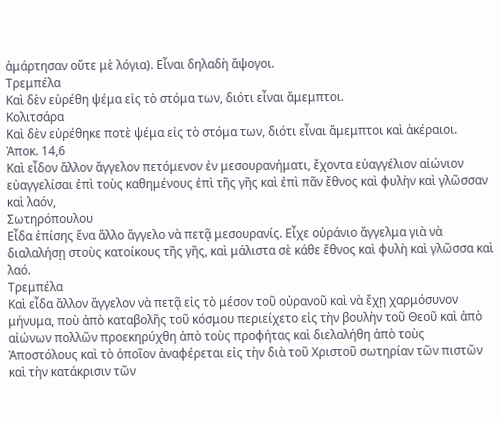ἁμάρτησαν οὔτε μὲ λόγια). Εἶναι δηλαδὴ ἄψογοι.
Τρεμπέλα
Καὶ δὲν εὑρέθη ψέμα εἰς τὸ στόμα των, διότι εἶναι ἄμεμπτοι.
Κολιτσάρα
Καὶ δὲν εὐρέθηκε ποτὲ ψέμα εἰς τὸ στόμα των, διότι εἶναι ἄμεμπτοι καὶ ἀκέραιοι.
Ἀποκ. 14,6
Καὶ εἶδον ἄλλον ἄγγελον πετόμενον ἐν μεσουρανήματι, ἔχοντα εὐαγγέλιον αἰώνιον εὐαγγελίσαι ἐπὶ τοὺς καθημένους ἐπὶ τῆς γῆς καὶ ἐπὶ πᾶν ἔθνος καὶ φυλὴν καὶ γλῶσσαν καὶ λαόν,
Σωτηρόπουλου
Εἶδα ἐπίσης ἕνα ἄλλο ἄγγελο νὰ πετᾷ μεσουρανίς. Εἶχε οὐράνιο ἄγγελμα γιὰ νὰ διαλαλήσῃ στοὺς κατοίκους τῆς γῆς, καὶ μάλιστα σὲ κάθε ἔθνος καὶ φυλὴ καὶ γλῶσσα καὶ λαό.
Τρεμπέλα
Καὶ εἶδα ἄλλον ἄγγελον νὰ πετᾷ εἰς τὸ μέσον τοῦ οὐρανοῦ καὶ νὰ ἔχῃ χαρμόσυνον μήνυμα, ποὺ ἀπὸ καταβολῆς τοῦ κόσμου περιείχετο εἰς τὴν βουλὴν τοῦ Θεοῦ καὶ ἀπὸ αἰώνων πολλῶν προεκηρύχθη ἀπὸ τοὺς προφήτας καὶ διελαλήθη ἀπὸ τοὺς Ἀποστόλους καὶ τὸ ὁποῖον ἀναφέρεται εἰς τὴν διὰ τοῦ Χριστοῦ σωτηρίαν τῶν πιστῶν καὶ τὴν κατάκρισιν τῶν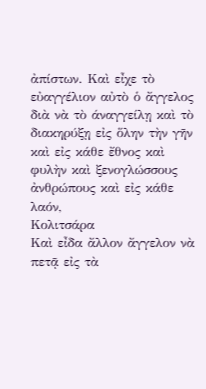ἀπίστων. Καὶ εἶχε τὸ εὐαγγέλιον αὐτὸ ὁ ἄγγελος διὰ νὰ τὸ άναγγείλῃ καὶ τὸ διακηρύξῃ εἰς ὅλην τὴν γῆν καὶ εἰς κάθε ἔθνος καὶ φυλὴν καὶ ξενογλώσσους ἀνθρώπους καὶ εἰς κάθε λαόν,
Κολιτσάρα
Καὶ εἶδα ἄλλον ἄγγελον νὰ πετᾷ εἰς τὰ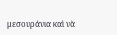μεσουράνια καὶ νὰ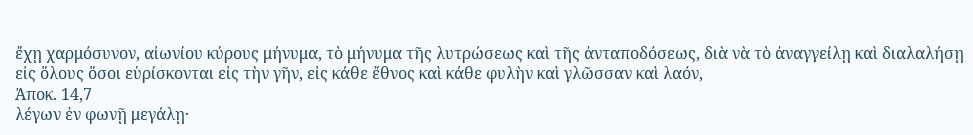ἔχῃ χαρμόσυνον, αἰωνίου κύρους μήνυμα, τὸ μήνυμα τῆς λυτρώσεως καὶ τῆς ἀνταποδόσεως, διὰ νὰ τὸ ἀναγγείλῃ καὶ διαλαλήσῃ εἰς ὅλους ὅσοι εὑρίσκονται εἰς τὴν γῆν, εἰς κάθε ἔθνος καὶ κάθε φυλὴν καὶ γλῶσσαν καὶ λαόν,
Ἀποκ. 14,7
λέγων ἐν φωνῇ μεγάλῃ·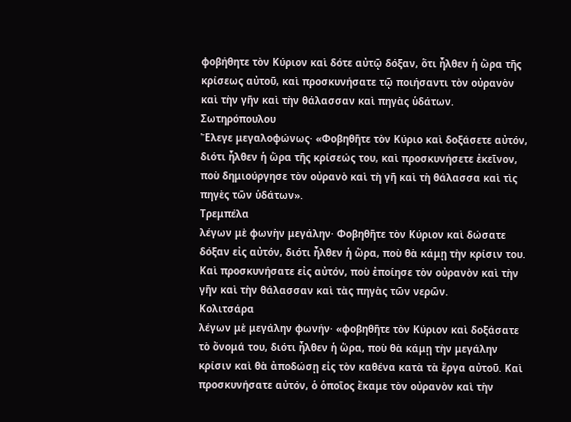φοβήθητε τὸν Κύριον καὶ δότε αὐτῷ δόξαν, ὅτι ἦλθεν ἡ ὥρα τῆς κρίσεως αὐτοῦ, καὶ προσκυνήσατε τῷ ποιήσαντι τὸν οὐρανὸν καὶ τὴν γῆν καὶ τὴν θάλασσαν καὶ πηγὰς ὑδάτων.
Σωτηρόπουλου
Ἔλεγε μεγαλοφώνως· «Φοβηθῆτε τὸν Κύριο καὶ δοξάσετε αὐτόν, διότι ἦλθεν ἡ ὥρα τῆς κρίσεώς του, καὶ προσκυνήσετε ἐκεῖνον, ποὺ δημιούργησε τὸν οὐρανὸ καὶ τὴ γῆ καὶ τὴ θάλασσα καὶ τὶς πηγὲς τῶν ὑδάτων».
Τρεμπέλα
λέγων μὲ φωνὴν μεγάλην· Φοβηθῆτε τὸν Κύριον καὶ δώσατε δόξαν εἰς αὐτόν, διότι ἦλθεν ἡ ὥρα, ποὺ θὰ κάμῃ τὴν κρίσιν του. Καὶ προσκυνήσατε εἰς αὐτόν, ποὺ ἐποίησε τὸν οὐρανὸν καὶ τὴν γῆν καὶ τὴν θάλασσαν καὶ τὰς πηγὰς τῶν νερῶν.
Κολιτσάρα
λέγων μὲ μεγάλην φωνήν· «φοβηθῆτε τὸν Κύριον καὶ δοξάσατε τὸ ὄνομά του, διότι ἦλθεν ἡ ὥρα, ποὺ θὰ κάμῃ τὴν μεγάλην κρίσιν καὶ θὰ ἀποδώσῃ εἰς τὸν καθένα κατὰ τὰ ἔργα αὐτοῦ. Καὶ προσκυνήσατε αὐτόν, ὁ ὁποῖος ἔκαμε τὸν οὐρανὸν καὶ τὴν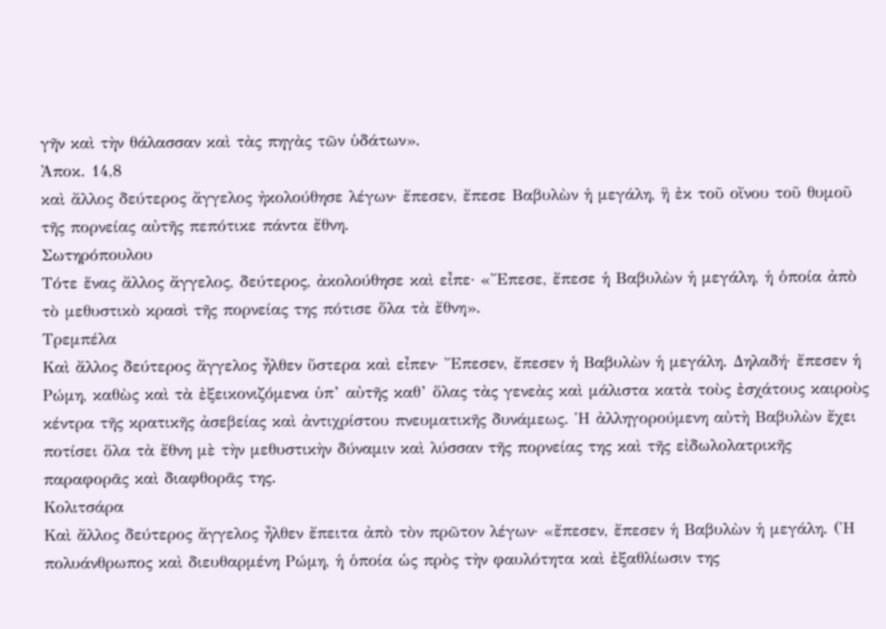γῆν καὶ τὴν θάλασσαν καὶ τὰς πηγὰς τῶν ὑδάτων».
Ἀποκ. 14,8
καὶ ἄλλος δεύτερος ἄγγελος ἠκολούθησε λέγων· ἔπεσεν, ἔπεσε Βαβυλὼν ἡ μεγάλη, ἣ ἐκ τοῦ οἴνου τοῦ θυμοῦ τῆς πορνείας αὐτῆς πεπότικε πάντα ἔθνη.
Σωτηρόπουλου
Τότε ἕνας ἄλλος ἄγγελος, δεύτερος, ἀκολούθησε καὶ εἶπε· «Ἔπεσε, ἔπεσε ἡ Βαβυλὼν ἡ μεγάλη, ἡ ὁποία ἀπὸ τὸ μεθυστικὸ κρασὶ τῆς πορνείας της πότισε ὅλα τὰ ἔθνη».
Τρεμπέλα
Καὶ ἄλλος δεύτερος ἄγγελος ἦλθεν ὕστερα καὶ εἶπεν· Ἔπεσεν, ἔπεσεν ἡ Βαβυλὼν ἡ μεγάλη. Δηλαδή· ἔπεσεν ἡ Ρώμη, καθὼς καὶ τὰ ἐξεικονιζόμενα ὑπ’ αὐτῆς καθ’ ὅλας τὰς γενεὰς καὶ μάλιστα κατὰ τοὺς ἐσχάτους καιροὺς κέντρα τῆς κρατικῆς ἀσεβείας καὶ ἀντιχρίστου πνευματικῆς δυνάμεως. Ἡ ἀλληγορούμενη αὐτὴ Βαβυλὼν ἔχει ποτίσει ὅλα τὰ ἔθνη μὲ τὴν μεθυστικὴν δύναμιν καὶ λύσσαν τῆς πορνείας της καὶ τῆς εἰδωλολατρικῆς παραφορᾶς καὶ διαφθορᾶς της.
Κολιτσάρα
Καὶ ἄλλος δεύτερος ἄγγελος ἦλθεν ἔπειτα ἀπὸ τὸν πρῶτον λέγων· «ἔπεσεν, ἔπεσεν ἡ Βαβυλὼν ἡ μεγάλη. (Ἡ πολυάνθρωπος καὶ διευθαρμένη Ρώμη, ἡ ὁποία ὡς πρὸς τὴν φαυλότητα καὶ ἐξαθλίωσιν της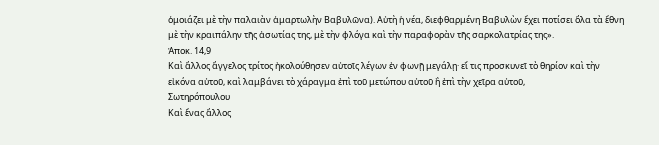ὁμοιάζει μὲ τὴν παλαιὰν ἁμαρτωλὴν Βαβυλῶνα). Αὐτὴ ἡ νέα, διεφθαρμένη Βαβυλὼν ἔχει ποτίσει ὅλα τὰ ἔθνη μὲ τὴν κραιπάλην τῆς ἀσωτίας της, μὲ τὴν φλόγα καὶ τὴν παραφορὰν τῆς σαρκολατρίας της».
Ἀποκ. 14,9
Καὶ ἄλλος ἄγγελος τρίτος ἠκολούθησεν αὐτοῖς λέγων ἐν φωνῇ μεγάλῃ· εἴ τις προσκυνεῖ τὸ θηρίον καὶ τὴν εἰκόνα αὐτοῦ, καὶ λαμβάνει τὸ χάραγμα ἐπὶ τοῦ μετώπου αὐτοῦ ἢ ἐπὶ τὴν χεῖρα αὐτοῦ,
Σωτηρόπουλου
Καὶ ἕνας ἄλλος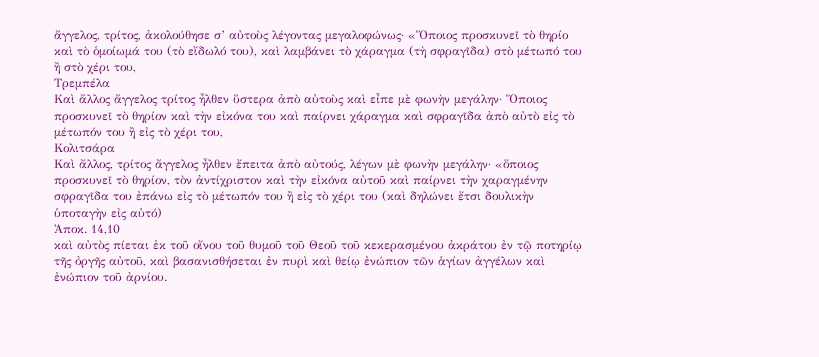ἄγγελος, τρίτος, ἀκολούθησε σ’ αὐτοὺς λέγοντας μεγαλοφώνως· «Ὅποιος προσκυνεῖ τὸ θηρίο καὶ τὸ ὁμοίωμά του (τὸ εἴδωλό του), καὶ λαμβάνει τὸ χάραγμα (τὴ σφραγῖδα) στὸ μέτωπό του ἢ στὸ χέρι του,
Τρεμπέλα
Καὶ ἄλλος ἄγγελος τρίτος ἦλθεν ὕστερα ἀπὸ αὐτοὺς καὶ εἶπε μὲ φωνὴν μεγάλην· Ὅποιος προσκυνεῖ τὸ θηρίον καὶ τὴν εἰκόνα του καὶ παίρνει χάραγμα καὶ σφραγῖδα ἀπὸ αὐτὸ εἰς τὸ μέτωπόν του ἢ εἰς τὸ χέρι του,
Κολιτσάρα
Καὶ ἄλλος, τρίτος ἄγγελος ἦλθεν ἔπειτα ἀπὸ αὐτούς, λέγων μὲ φωνὴν μεγάλην· «ὅποιος προσκυνεῖ τὸ θηρίον, τὸν ἀντίχριστον καὶ τὴν εἰκόνα αὐτοῦ καὶ παίρνει τὴν χαραγμένην σφραγῖδα του ἐπάνω εἰς τὸ μέτωπόν του ἢ εἰς τὸ χέρι του (καὶ δηλώνει ἔτσι δουλικὴν ὑποταγὴν εἰς αὐτό)
Ἀποκ. 14,10
καὶ αὐτὸς πίεται ἐκ τοῦ οἴνου τοῦ θυμοῦ τοῦ Θεοῦ τοῦ κεκερασμένου ἀκράτου ἐν τῷ ποτηρίῳ τῆς ὀργῆς αὐτοῦ, καὶ βασανισθήσεται ἐν πυρὶ καὶ θείῳ ἐνώπιον τῶν ἁγίων ἀγγέλων καὶ ἐνώπιον τοῦ ἀρνίου.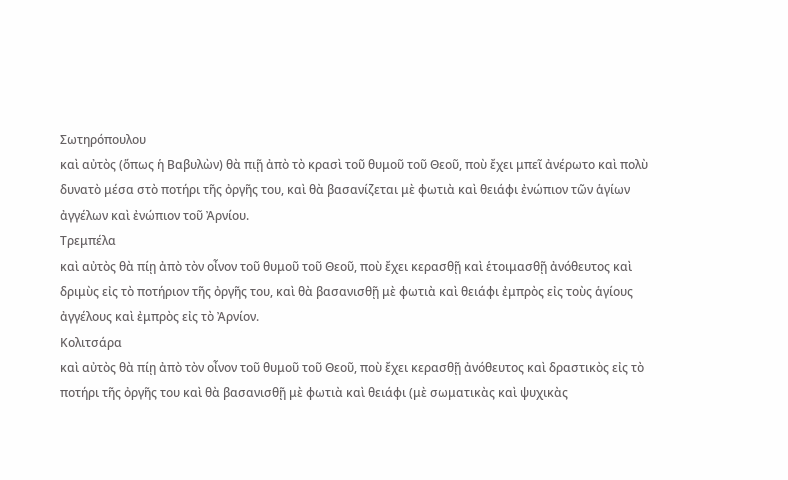Σωτηρόπουλου
καὶ αὐτὸς (ὅπως ἡ Βαβυλὼν) θὰ πιῇ ἀπὸ τὸ κρασὶ τοῦ θυμοῦ τοῦ Θεοῦ, ποὺ ἔχει μπεῖ ἀνέρωτο καὶ πολὺ δυνατὸ μέσα στὸ ποτήρι τῆς ὀργῆς του, καὶ θὰ βασανίζεται μὲ φωτιὰ καὶ θειάφι ἐνώπιον τῶν ἁγίων ἀγγέλων καὶ ἐνώπιον τοῦ Ἀρνίου.
Τρεμπέλα
καὶ αὐτὸς θὰ πίῃ ἀπὸ τὸν οἶνον τοῦ θυμοῦ τοῦ Θεοῦ, ποὺ ἔχει κερασθῇ καὶ ἑτοιμασθῇ ἀνόθευτος καὶ δριμὺς εἰς τὸ ποτήριον τῆς ὀργῆς του, καὶ θὰ βασανισθῇ μὲ φωτιὰ καὶ θειάφι ἐμπρὸς εἰς τοὺς ἁγίους ἀγγέλους καὶ ἐμπρὸς εἰς τὸ Ἀρνίον.
Κολιτσάρα
καὶ αὐτὸς θὰ πίῃ ἀπὸ τὸν οἶνον τοῦ θυμοῦ τοῦ Θεοῦ, ποὺ ἔχει κερασθῇ ἀνόθευτος καὶ δραστικὸς εἰς τὸ ποτήρι τῆς ὀργῆς του καὶ θὰ βασανισθῇ μὲ φωτιὰ καὶ θειάφι (μὲ σωματικὰς καὶ ψυχικὰς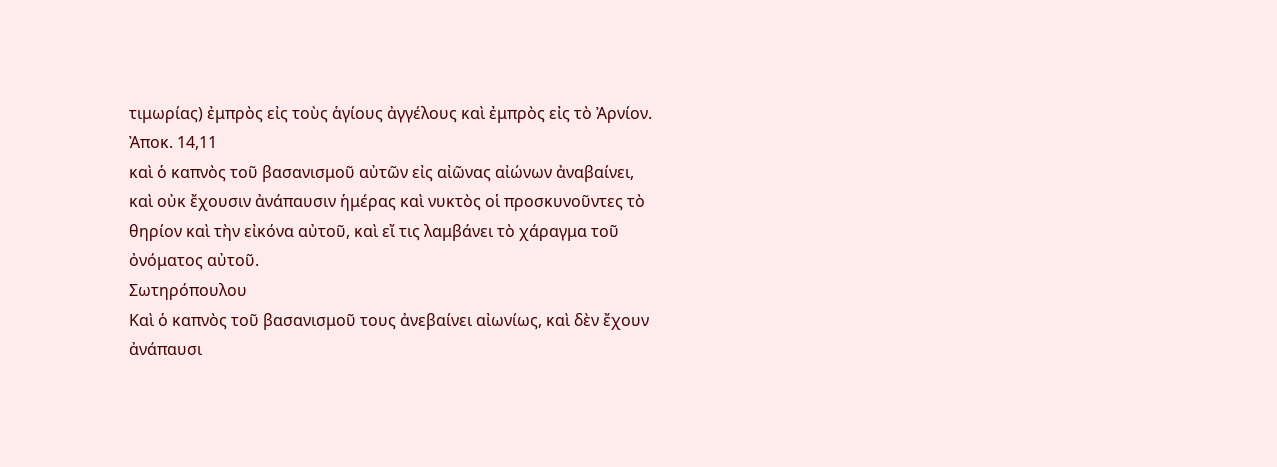τιμωρίας) ἐμπρὸς εἰς τοὺς ἁγίους ἀγγέλους καὶ ἐμπρὸς εἰς τὸ Ἀρνίον.
Ἀποκ. 14,11
καὶ ὁ καπνὸς τοῦ βασανισμοῦ αὐτῶν εἰς αἰῶνας αἰώνων ἀναβαίνει, καὶ οὐκ ἔχουσιν ἀνάπαυσιν ἡμέρας καὶ νυκτὸς οἱ προσκυνοῦντες τὸ θηρίον καὶ τὴν εἰκόνα αὐτοῦ, καὶ εἴ τις λαμβάνει τὸ χάραγμα τοῦ ὀνόματος αὐτοῦ.
Σωτηρόπουλου
Καὶ ὁ καπνὸς τοῦ βασανισμοῦ τους ἀνεβαίνει αἰωνίως, καὶ δὲν ἔχουν ἀνάπαυσι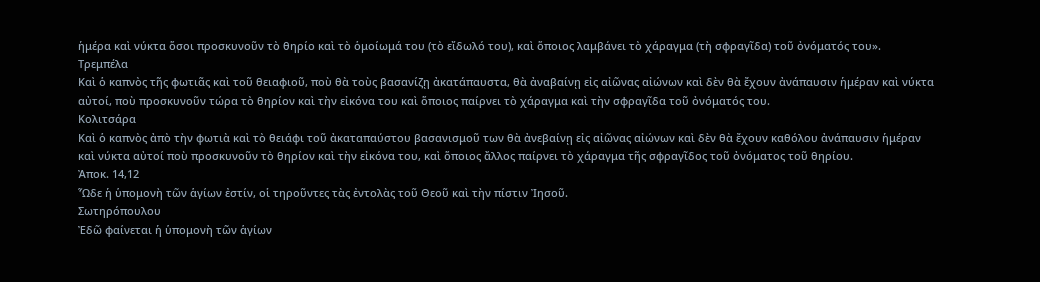ἡμέρα καὶ νύκτα ὅσοι προσκυνοῦν τὸ θηρίο καὶ τὸ ὁμοίωμά του (τὸ εἴδωλό του), καὶ ὅποιος λαμβάνει τὸ χάραγμα (τὴ σφραγῖδα) τοῦ ὀνόματός του».
Τρεμπέλα
Καὶ ὁ καπνὸς τῆς φωτιᾶς καὶ τοῦ θειαφιοῦ, ποὺ θὰ τοὺς βασανίζῃ ἀκατάπαυστα, θὰ ἀναβαίνῃ εἰς αἰῶνας αἰώνων καὶ δὲν θὰ ἔχουν ἀνάπαυσιν ἡμέραν καὶ νύκτα αὐτοί, ποὺ προσκυνοῦν τώρα τὸ θηρίον καὶ τὴν εἰκόνα του καὶ ὅποιος παίρνει τὸ χάραγμα καὶ τὴν σφραγῖδα τοῦ ὀνόματός του.
Κολιτσάρα
Καὶ ὁ καπνὸς ἀπὸ τὴν φωτιὰ καὶ τὸ θειάφι τοῦ ἀκαταπαύστου βασανισμοῦ των θὰ ἀνεβαίνῃ εἰς αἰῶνας αἰώνων καὶ δὲν θὰ ἔχουν καθόλου ἀνάπαυσιν ἡμέραν καὶ νύκτα αὐτοί ποὺ προσκυνοῦν τὸ θηρίον καὶ τὴν εἰκόνα του, καὶ ὅποιος ἄλλος παίρνει τὸ χάραγμα τῆς σφραγῖδος τοῦ ὀνόματος τοῦ θηρίου.
Ἀποκ. 14,12
Ὧδε ἡ ὑπομονὴ τῶν ἁγίων ἐστίν, οἱ τηροῦντες τὰς ἐντολὰς τοῦ Θεοῦ καὶ τὴν πίστιν Ἰησοῦ.
Σωτηρόπουλου
Ἐδῶ φαίνεται ἡ ὑπομονὴ τῶν ἁγίων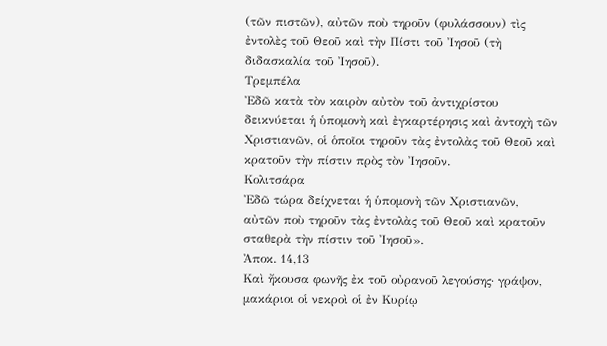(τῶν πιστῶν), αὐτῶν ποὺ τηροῦν (φυλάσσουν) τὶς ἐντολὲς τοῦ Θεοῦ καὶ τὴν Πίστι τοῦ Ἰησοῦ (τὴ διδασκαλία τοῦ Ἰησοῦ).
Τρεμπέλα
Ἐδῶ κατὰ τὸν καιρὸν αὐτὸν τοῦ ἀντιχρίστου δεικνύεται ἡ ὑπομονὴ καὶ ἐγκαρτέρησις καὶ ἀντοχὴ τῶν Χριστιανῶν, οἱ ὁποῖοι τηροῦν τὰς ἐντολὰς τοῦ Θεοῦ καὶ κρατοῦν τὴν πίστιν πρὸς τὸν Ἰησοῦν.
Κολιτσάρα
Ἐδῶ τώρα δείχνεται ἡ ὑπομονὴ τῶν Χριστιανῶν, αὐτῶν ποὺ τηροῦν τὰς ἐντολὰς τοῦ Θεοῦ καὶ κρατοῦν σταθερὰ τὴν πίστιν τοῦ Ἰησοῦ».
Ἀποκ. 14,13
Καὶ ἤκουσα φωνῆς ἐκ τοῦ οὐρανοῦ λεγούσης· γράψον, μακάριοι οἱ νεκροὶ οἱ ἐν Κυρίῳ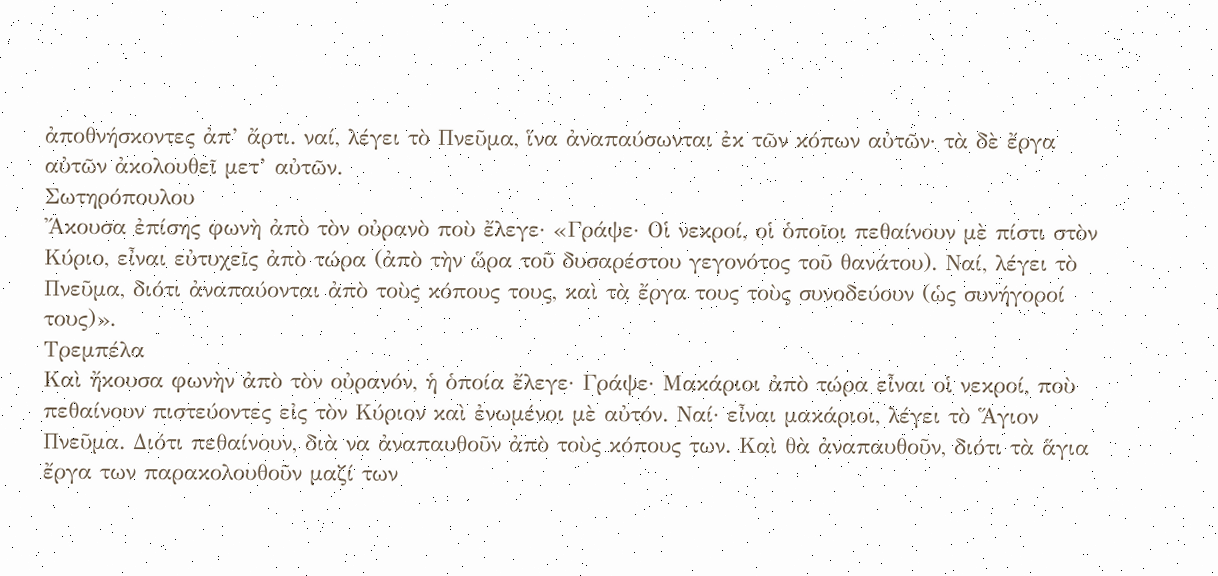ἀποθνήσκοντες ἀπ’ ἄρτι. ναί, λέγει τὸ Πνεῦμα, ἵνα ἀναπαύσωνται ἐκ τῶν κόπων αὐτῶν· τὰ δὲ ἔργα αὐτῶν ἀκολουθεῖ μετ’ αὐτῶν.
Σωτηρόπουλου
Ἄκουσα ἐπίσης φωνὴ ἀπὸ τὸν οὐρανὸ ποὺ ἔλεγε· «Γράψε· Οἱ νεκροί, οἱ ὁποῖοι πεθαίνουν μὲ πίστι στὸν Κύριο, εἶναι εὐτυχεῖς ἀπὸ τώρα (ἀπὸ τὴν ὥρα τοῦ δυσαρέστου γεγονότος τοῦ θανάτου). Ναί, λέγει τὸ Πνεῦμα, διότι ἀναπαύονται ἀπὸ τοὺς κόπους τους, καὶ τὰ ἔργα τους τοὺς συνοδεύουν (ὡς συνήγοροί τους)».
Τρεμπέλα
Καὶ ἤκουσα φωνὴν ἀπὸ τὸν οὐρανόν, ἡ ὁποία ἔλεγε· Γράψε· Μακάριοι ἀπὸ τώρα εἶναι οἱ νεκροί, ποὺ πεθαίνουν πιστεύοντες εἰς τὸν Κύριον καὶ ἐνωμένοι μὲ αὐτόν. Ναί· εἶναι μακάριοι, λέγει τὸ Ἅγιον Πνεῦμα. Διότι πεθαίνουν, διὰ να ἀναπαυθοῦν ἀπὸ τοὺς κόπους των. Καὶ θὰ ἀναπαυθοῦν, διότι τὰ ἅγια ἔργα των παρακολουθοῦν μαζί των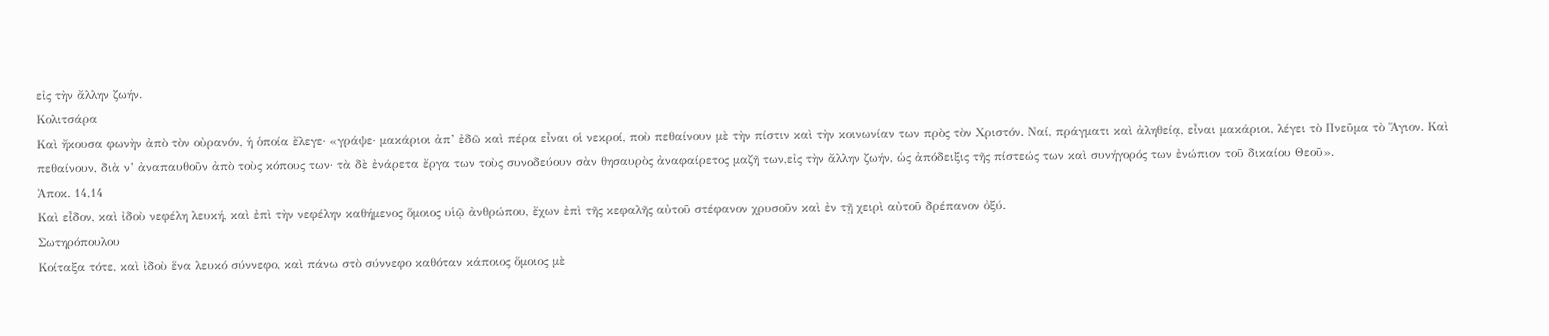εἰς τὴν ἄλλην ζωήν.
Κολιτσάρα
Καὶ ἤκουσα φωνὴν ἀπὸ τὸν οὐρανόν, ἡ ὁποία ἔλεγε· «γράψε· μακάριοι ἀπ’ ἐδῶ καὶ πέρα εἶναι οἱ νεκροί, ποὺ πεθαίνουν μὲ τὴν πίστιν καὶ τὴν κοινωνίαν των πρὸς τὸν Χριστόν. Ναί, πράγματι καὶ ἀληθείᾳ, εἶναι μακάριοι, λέγει τὸ Πνεῦμα τὸ Ἅγιον. Καὶ πεθαίνουν, διὰ ν’ ἀναπαυθοῦν ἀπὸ τοὺς κόπους των· τὰ δὲ ἐνάρετα ἔργα των τοὺς συνοδεύουν σὰν θησαυρὸς ἀναφαίρετος μαζῆ των,εἰς τὴν ἄλλην ζωήν, ὡς ἀπόδειξις τῆς πίστεώς των καὶ συνήγορός των ἐνώπιον τοῦ δικαίου Θεοῦ».
Ἀποκ. 14,14
Καὶ εἶδον, καὶ ἰδοὺ νεφέλη λευκή, καὶ ἐπὶ τὴν νεφέλην καθήμενος ὅμοιος υἱῷ ἀνθρώπου, ἔχων ἐπὶ τῆς κεφαλῆς αὐτοῦ στέφανον χρυσοῦν καὶ ἐν τῇ χειρὶ αὐτοῦ δρέπανον ὀξύ.
Σωτηρόπουλου
Κοίταξα τότε, καὶ ἰδοὺ ἕνα λευκό σύννεφο, καὶ πάνω στὸ σύννεφο καθόταν κάποιος ὅμοιος μὲ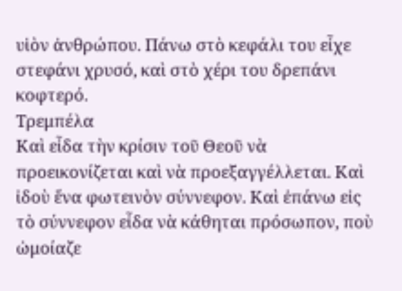υἱὸν ἀνθρώπου. Πάνω στὸ κεφάλι του εἶχε στεφάνι χρυσό, καὶ στὸ χέρι του δρεπάνι κοφτερό.
Τρεμπέλα
Καὶ εἶδα τὴν κρίσιν τοῦ Θεοῦ νὰ προεικονίζεται καὶ νὰ προεξαγγέλλεται. Καὶ ἰδοὺ ἕνα φωτεινὸν σύννεφον. Καὶ ἐπάνω εἰς τὸ σύννεφον εἶδα νὰ κάθηται πρόσωπον, ποὺ ὠμοίαζε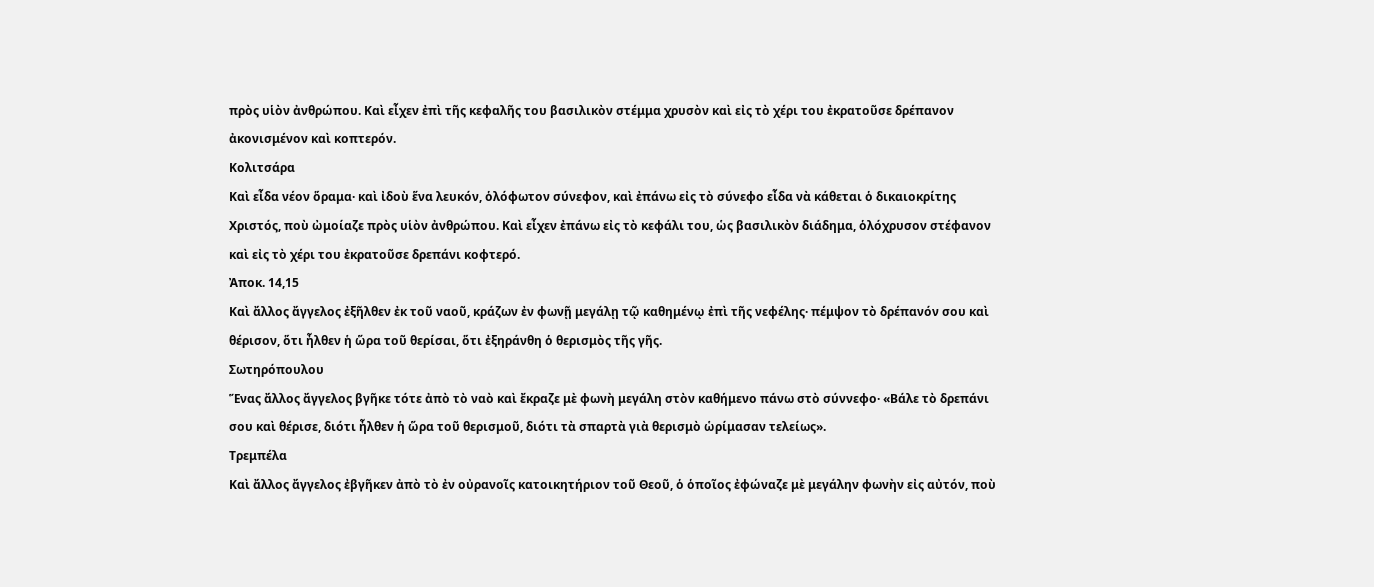πρὸς υἱὸν ἀνθρώπου. Καὶ εἶχεν ἐπὶ τῆς κεφαλῆς του βασιλικὸν στέμμα χρυσὸν καὶ εἰς τὸ χέρι του ἐκρατοῦσε δρέπανον ἀκονισμένον καὶ κοπτερόν.
Κολιτσάρα
Καὶ εἶδα νέον ὅραμα· καὶ ἰδοὺ ἕνα λευκόν, ὁλόφωτον σύνεφον, καὶ ἐπάνω εἰς τὸ σύνεφο εἶδα νὰ κάθεται ὁ δικαιοκρίτης Χριστός, ποὺ ὠμοίαζε πρὸς υἱὸν ἀνθρώπου. Καὶ εἶχεν ἐπάνω εἰς τὸ κεφάλι του, ὡς βασιλικὸν διάδημα, ὁλόχρυσον στέφανον καὶ εἰς τὸ χέρι του ἐκρατοῦσε δρεπάνι κοφτερό.
Ἀποκ. 14,15
Καὶ ἄλλος ἄγγελος ἐξῆλθεν ἐκ τοῦ ναοῦ, κράζων ἐν φωνῇ μεγάλῃ τῷ καθημένῳ ἐπὶ τῆς νεφέλης· πέμψον τὸ δρέπανόν σου καὶ θέρισον, ὅτι ἦλθεν ἡ ὥρα τοῦ θερίσαι, ὅτι ἐξηράνθη ὁ θερισμὸς τῆς γῆς.
Σωτηρόπουλου
Ἕνας ἄλλος ἄγγελος βγῆκε τότε ἀπὸ τὸ ναὸ καὶ ἔκραζε μὲ φωνὴ μεγάλη στὸν καθήμενο πάνω στὸ σύννεφο· «Βάλε τὸ δρεπάνι σου καὶ θέρισε, διότι ἦλθεν ἡ ὥρα τοῦ θερισμοῦ, διότι τὰ σπαρτὰ γιὰ θερισμὸ ὡρίμασαν τελείως».
Τρεμπέλα
Καὶ ἄλλος ἄγγελος ἐβγῆκεν ἀπὸ τὸ ἐν οὐρανοῖς κατοικητήριον τοῦ Θεοῦ, ὁ ὁποῖος ἐφώναζε μὲ μεγάλην φωνὴν εἰς αὐτόν, ποὺ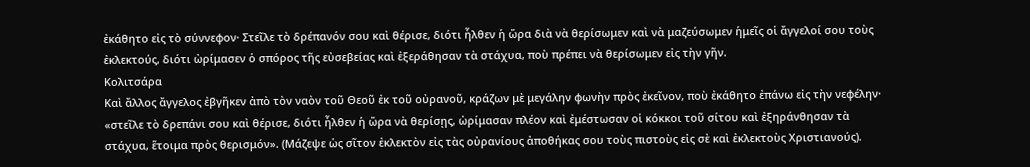ἐκάθητο εἰς τὸ σύννεφον· Στεῖλε τὸ δρέπανόν σου καὶ θέρισε, διότι ἦλθεν ἡ ὥρα διὰ νὰ θερίσωμεν καὶ νὰ μαζεύσωμεν ἡμεῖς οἱ ἄγγελοί σου τοὺς ἐκλεκτούς, διότι ὠρίμασεν ὁ σπόρος τῆς εὐσεβείας καὶ ἐξεράθησαν τὰ στάχυα, ποὺ πρέπει νὰ θερίσωμεν εἰς τὴν γῆν.
Κολιτσάρα
Καὶ ἄλλος ἄγγελος ἐβγῆκεν ἀπὸ τὸν ναὸν τοῦ Θεοῦ ἐκ τοῦ οὐρανοῦ, κράζων μὲ μεγάλην φωνὴν πρὸς ἐκεῖνον, ποὺ ἐκάθητο ἐπάνω εἰς τὴν νεφέλην· «στεῖλε τὸ δρεπάνι σου καὶ θέρισε, διότι ἦλθεν ἡ ὥρα νὰ θερίσῃς, ὠρίμασαν πλέον καὶ ἐμέστωσαν οἱ κόκκοι τοῦ σίτου καὶ ἐξηράνθησαν τὰ στάχυα, ἕτοιμα πρὸς θερισμόν». (Μάζεψε ὡς σῖτον ἐκλεκτὸν εἰς τὰς οὐρανίους ἀποθήκας σου τοὺς πιστοὺς εἰς σὲ καὶ ἐκλεκτοὺς Χριστιανούς).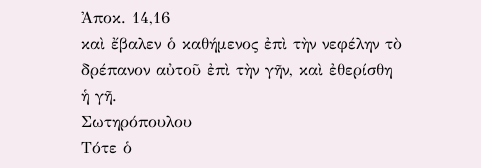Ἀποκ. 14,16
καὶ ἔβαλεν ὁ καθήμενος ἐπὶ τὴν νεφέλην τὸ δρέπανον αὐτοῦ ἐπὶ τὴν γῆν, καὶ ἐθερίσθη ἡ γῆ.
Σωτηρόπουλου
Τότε ὁ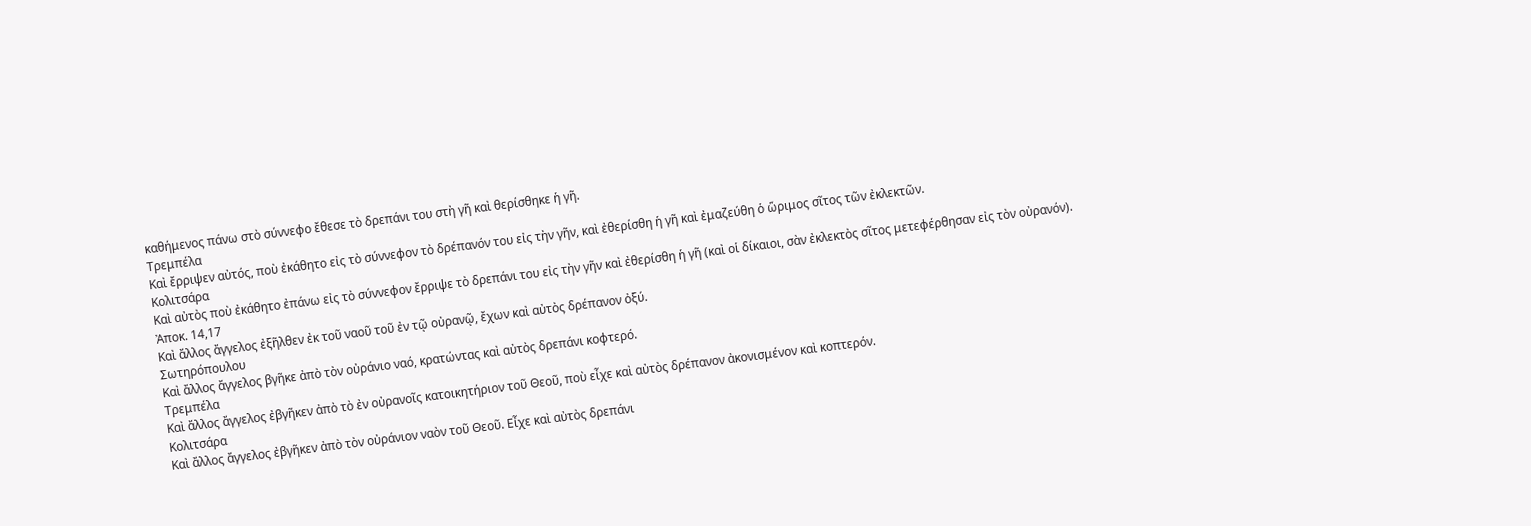καθήμενος πάνω στὸ σύννεφο ἔθεσε τὸ δρεπάνι του στὴ γῆ καὶ θερίσθηκε ἡ γῆ.
Τρεμπέλα
Καὶ ἔρριψεν αὐτός, ποὺ ἐκάθητο εἰς τὸ σύννεφον τὸ δρέπανόν του εἰς τὴν γῆν, καὶ ἐθερίσθη ἡ γῆ καὶ ἐμαζεύθη ὁ ὥριμος σῖτος τῶν ἐκλεκτῶν.
Κολιτσάρα
Καὶ αὐτὸς ποὺ ἐκάθητο ἐπάνω εἰς τὸ σύννεφον ἔρριψε τὸ δρεπάνι του εἰς τὴν γῆν καὶ ἐθερίσθη ἡ γῆ (καὶ οἱ δίκαιοι, σὰν ἐκλεκτὸς σῖτος μετεφέρθησαν εἰς τὸν οὐρανόν).
Ἀποκ. 14,17
Καὶ ἄλλος ἄγγελος ἐξῆλθεν ἐκ τοῦ ναοῦ τοῦ ἐν τῷ οὐρανῷ, ἔχων καὶ αὐτὸς δρέπανον ὀξύ.
Σωτηρόπουλου
Καὶ ἄλλος ἄγγελος βγῆκε ἀπὸ τὸν οὐράνιο ναό, κρατώντας καὶ αὐτὸς δρεπάνι κοφτερό.
Τρεμπέλα
Καὶ ἄλλος ἄγγελος ἐβγῆκεν ἀπὸ τὸ ἐν οὐρανοῖς κατοικητήριον τοῦ Θεοῦ, ποὺ εἶχε καὶ αὐτὸς δρέπανον ἀκονισμένον καὶ κοπτερόν.
Κολιτσάρα
Καὶ ἄλλος ἄγγελος ἐβγῆκεν ἀπὸ τὸν οὐράνιον ναὸν τοῦ Θεοῦ. Εἶχε καὶ αὐτὸς δρεπάνι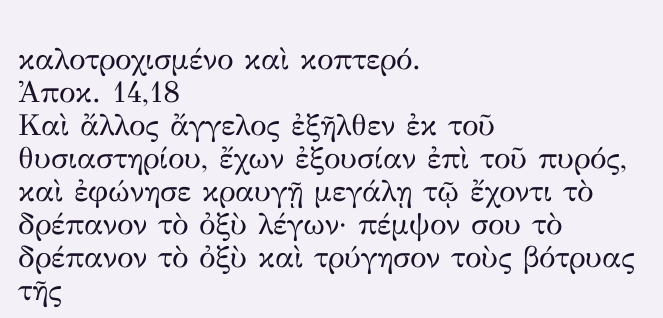καλοτροχισμένο καὶ κοπτερό.
Ἀποκ. 14,18
Καὶ ἄλλος ἄγγελος ἐξῆλθεν ἐκ τοῦ θυσιαστηρίου, ἔχων ἐξουσίαν ἐπὶ τοῦ πυρός, καὶ ἐφώνησε κραυγῇ μεγάλῃ τῷ ἔχοντι τὸ δρέπανον τὸ ὀξὺ λέγων· πέμψον σου τὸ δρέπανον τὸ ὀξὺ καὶ τρύγησον τοὺς βότρυας τῆς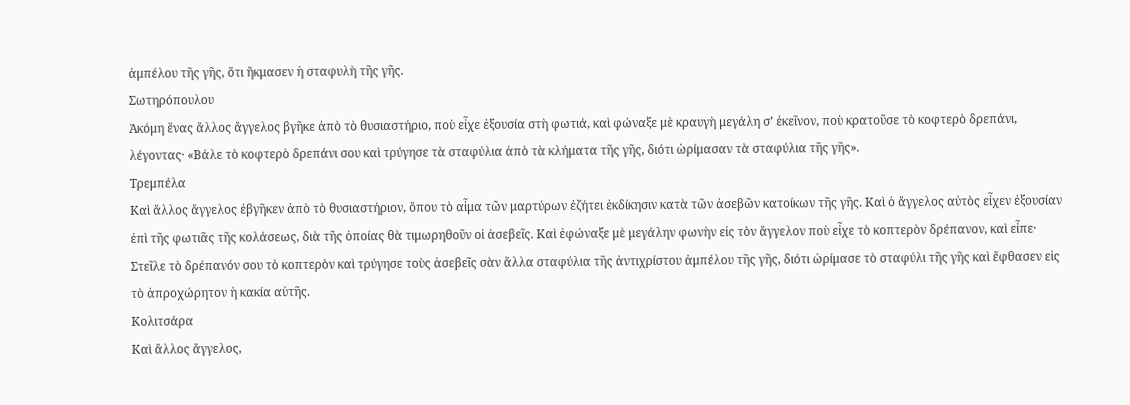ἀμπέλου τῆς γῆς, ὅτι ἤκμασεν ἡ σταφυλὴ τῆς γῆς.
Σωτηρόπουλου
Ἀκόμη ἕνας ἄλλος ἄγγελος βγῆκε ἀπὸ τὸ θυσιαστήριο, ποὺ εἶχε ἐξουσία στὴ φωτιά, καὶ φώναξε μὲ κραυγὴ μεγάλη σ’ ἐκεῖνον, ποὺ κρατοῦσε τὸ κοφτερὸ δρεπάνι, λέγοντας· «Βάλε τὸ κοφτερὸ δρεπάνι σου καὶ τρύγησε τὰ σταφύλια ἀπὸ τὰ κλήματα τῆς γῆς, διότι ὡρίμασαν τὰ σταφύλια τῆς γῆς».
Τρεμπέλα
Καὶ ἄλλος ἄγγελος ἐβγῆκεν ἀπὸ τὸ θυσιαστήριον, ὅπου τὸ αἷμα τῶν μαρτύρων ἐζήτει ἐκδίκησιν κατὰ τῶν ἀσεβῶν κατοίκων τῆς γῆς. Καὶ ὁ ἄγγελος αὐτὸς εἶχεν ἐξουσίαν ἐπὶ τῆς φωτιᾶς τῆς κολάσεως, διὰ τῆς ὁποίας θὰ τιμωρηθοῦν οἱ ἀσεβεῖς. Καὶ ἐφώναξε μὲ μεγάλην φωνὴν εἰς τὸν ἄγγελον ποὺ εἶχε τὸ κοπτερὸν δρέπανον, καὶ εἶπε· Στεῖλε τὸ δρέπανόν σου τὸ κοπτερὸν καὶ τρύγησε τοὺς ἀσεβεῖς σὰν ἄλλα σταφύλια τῆς ἀντιχρίστου ἀμπέλου τῆς γῆς, διότι ὠρίμασε τὸ σταφύλι τῆς γῆς καὶ ἔφθασεν εἰς τὸ ἀπροχώρητον ἡ κακία αὐτῆς.
Κολιτσάρα
Καὶ ἄλλος ἄγγελος,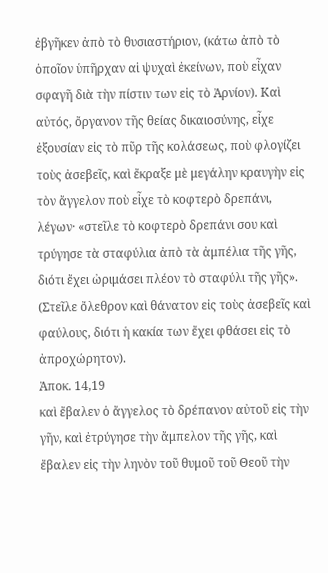ἐβγῆκεν ἀπὸ τὸ θυσιαστήριον, (κάτω ἀπὸ τὸ ὁποῖον ὑπῆρχαν αἱ ψυχαὶ ἐκείνων, ποὺ εἶχαν σφαγῆ διὰ τὴν πίστιν των εἰς τὸ Ἀρνίον). Καὶ αὐτός, ὄργανον τῆς θείας δικαιοσύνης, εἶχε ἐξουσίαν εἰς τὸ πῦρ τῆς κολάσεως, ποὺ φλογίζει τοὺς ἀσεβεῖς, καὶ ἔκραξε μὲ μεγάλην κραυγὴν εἰς τὸν ἄγγελον ποὺ εἶχε τὸ κοφτερὸ δρεπάνι, λέγων· «στεῖλε τὸ κοφτερὸ δρεπάνι σου καὶ τρύγησε τὰ σταφύλια ἀπὸ τὰ ἀμπέλια τῆς γῆς, διότι ἔχει ὠριμάσει πλέον τὸ σταφύλι τῆς γῆς». (Στεῖλε ὄλεθρον καὶ θάνατον εἰς τοὺς ἀσεβεῖς καὶ φαύλους, διότι ἡ κακία των ἔχει φθάσει εἰς τὸ ἀπροχώρητον).
Ἀποκ. 14,19
καὶ ἔβαλεν ὁ ἄγγελος τὸ δρέπανον αὐτοῦ εἰς τὴν γῆν, καὶ ἐτρύγησε τὴν ἄμπελον τῆς γῆς, καὶ ἔβαλεν εἰς τὴν ληνὸν τοῦ θυμοῦ τοῦ Θεοῦ τὴν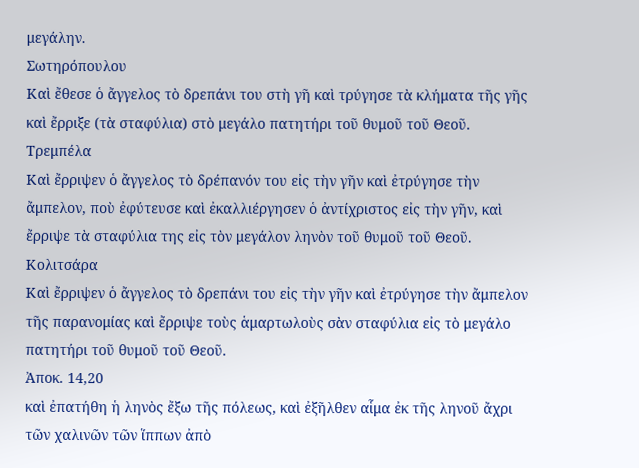μεγάλην.
Σωτηρόπουλου
Καὶ ἔθεσε ὁ ἄγγελος τὸ δρεπάνι του στὴ γῆ καὶ τρύγησε τὰ κλήματα τῆς γῆς καὶ ἔρριξε (τὰ σταφύλια) στὸ μεγάλο πατητήρι τοῦ θυμοῦ τοῦ Θεοῦ.
Τρεμπέλα
Καὶ ἔρριψεν ὁ ἄγγελος τὸ δρέπανόν του εἰς τὴν γῆν καὶ ἐτρύγησε τὴν ἄμπελον, ποὺ ἐφύτευσε καὶ ἐκαλλιέργησεν ὁ ἀντίχριστος εἰς τὴν γῆν, καὶ ἔρριψε τὰ σταφύλια της εἰς τὸν μεγάλον ληνὸν τοῦ θυμοῦ τοῦ Θεοῦ.
Κολιτσάρα
Καὶ ἔρριψεν ὁ ἄγγελος τὸ δρεπάνι του εἰς τὴν γῆν καὶ ἐτρύγησε τὴν ἄμπελον τῆς παρανομίας καὶ ἔρριψε τοὺς ἁμαρτωλοὺς σὰν σταφύλια εἰς τὸ μεγάλο πατητήρι τοῦ θυμοῦ τοῦ Θεοῦ.
Ἀποκ. 14,20
καὶ ἐπατήθη ἡ ληνὸς ἔξω τῆς πόλεως, καὶ ἐξῆλθεν αἷμα ἐκ τῆς ληνοῦ ἄχρι τῶν χαλινῶν τῶν ἵππων ἀπὸ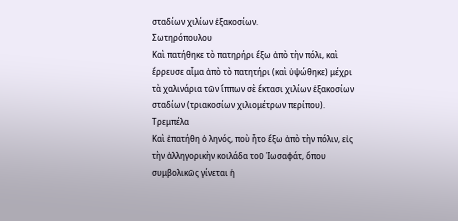σταδίων χιλίων ἑξακοσίων.
Σωτηρόπουλου
Καὶ πατήθηκε τὸ πατηρήρι ἔξω ἀπὸ τὴν πόλι, καὶ ἔρρευσε αἷμα ἀπὸ τὸ πατητήρι (καὶ ὑψώθηκε) μέχρι τὰ χαλινάρια τῶν ἵππων σὲ ἔκτασι χιλίων ἑξακοσίων σταδίων (τριακοσίων χιλιομέτρων περίπου).
Τρεμπέλα
Καὶ ἐπατήθη ὁ ληνός, ποὺ ἦτο ἔξω ἀπὸ τὴν πόλιν, εἰς τὴν ἀλληγορικὴν κοιλάδα τοῦ Ἰωσαφάτ, ὅπου συμβολικῶς γίνεται ἡ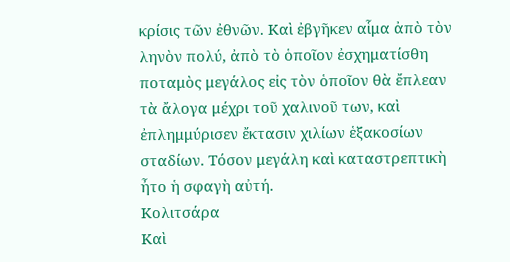κρίσις τῶν ἐθνῶν. Καὶ ἐβγῆκεν αἷμα ἀπὸ τὸν ληνὸν πολύ, ἀπὸ τὸ ὁποῖον ἐσχηματίσθη ποταμὸς μεγάλος εἰς τὸν ὁποῖον θὰ ἔπλεαν τὰ ἄλογα μέχρι τοῦ χαλινοῦ των, καὶ ἐπλημμύρισεν ἔκτασιν χιλίων ἑξακοσίων σταδίων. Τόσον μεγάλη καὶ καταστρεπτικὴ ἦτο ἡ σφαγὴ αὐτή.
Κολιτσάρα
Καὶ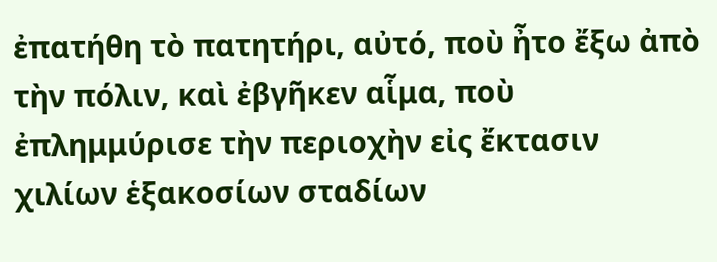ἐπατήθη τὸ πατητήρι, αὐτό, ποὺ ἦτο ἔξω ἀπὸ τὴν πόλιν, καὶ ἐβγῆκεν αἷμα, ποὺ ἐπλημμύρισε τὴν περιοχὴν εἰς ἔκτασιν χιλίων ἑξακοσίων σταδίων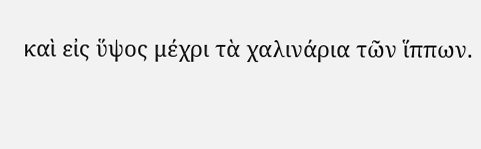καὶ εἰς ὕψος μέχρι τὰ χαλινάρια τῶν ἵππων.